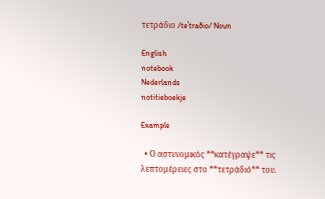τετράδιο /teˈtraðio/ Noun

English
notebook
Nederlands
notitieboekje

Example

  • Ο αστυνομικός **κατέγραψε** τις λεπτομέρειες στο **τετράδιό** του.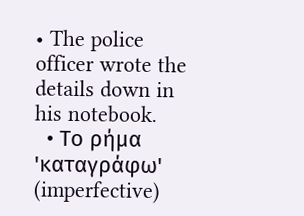• The police officer wrote the details down in his notebook.
  • Το ρήμα 'καταγράφω' (imperfective)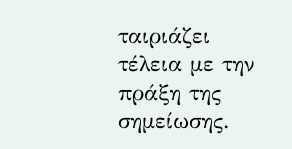ταιριάζει τέλεια με την πράξη της σημείωσης.